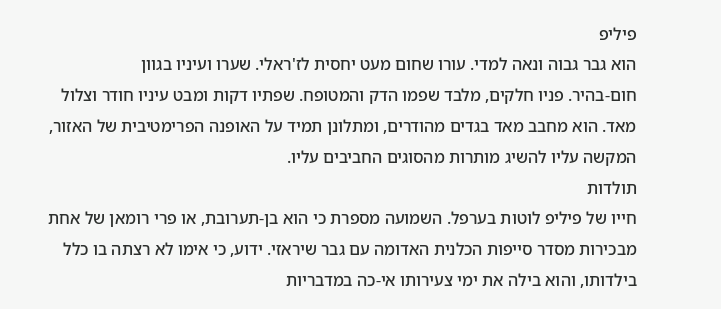פיליפ
הוא גבר גבוה ונאה למדי. עורו שחום מעט יחסית לז'ראלי. שערו ועיניו בגוון
חום-בהיר. פניו חלקים, מלבד שפמו הדק והמטופח. שפתיו דקות ומבט עיניו חודר וצלול
מאד. הוא מחבב מאד בגדים מהודרים, ומתלונן תמיד על האופנה הפרימטיבית של האזור,
המקשה עליו להשיג מותרות מהסוגים החביבים עליו.
תולדות
חייו של פיליפ לוטות בערפל. השמועה מספרת כי הוא בן-תערובת, או פרי רומאן של אחת
מבכירות מסדר סייפות הכלנית האדומה עם גבר שיראזי. ידוע, כי אימו לא רצתה בו כלל
בילדותו, והוא בילה את ימי צעירותו אי-כה במדבריות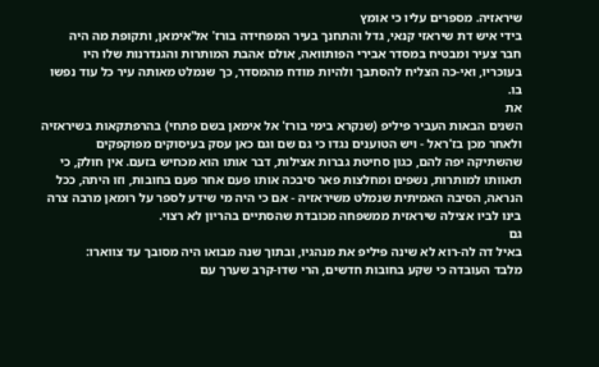שיראזיה. מספרים עליו כי אומץ
בידי איש דת שיראזי קנאי, גדל והתחנך בעיר המפחידה בורז' אל'אימאן, ותקופת מה היה
חבר צעיר ומבטיח במסדר אבירי הפותוואה, אולם אהבת המותרות והגנדרנות שלו היו
בעוכריו, ואי-כה הצליח להסתבך ולהיות מודח מהמסדר, כך שנמלט מאותה עיר כל עוד נפשו
בו.
את
השנים הבאות העביר פיליפ (שנקרא בימי בורז' אל אימאן בשם פתחי) בהרפתקאות בשיראזיה
ולאחר מכן בז'ראל - ויש הטוענים נגדו כי גם שם וגם כאן עסק בעיסוקים מפוקפקים
שהשתיקה יפה להם, כגון סחיטת גברות אצילות, דבר אותו הוא מכחיש בזעם. אין חולק, כי
תאוותו למותרות, נשפים ומחלצות פאר סיבכה אותו פעם אחר פעם בחובות, וזו היתה, ככל
הנראה, הסיבה האמיתית שנמלט משיראזיה - אם כי היה מי שידע לספר על רומאן מרבה צרה
בינו לביו אצילה שיראזית ממשפחה מכובדת שהסתיים בהריון לא רצוי.
גם
באיל דה לה-רוא לא שינה פיליפ את מנהגיו, ובתוך שנה מבואו היה מסובך עד צווארו:
מלבד העובדה כי שקע בחובות חדשים, הרי שדו-קרב שערך עם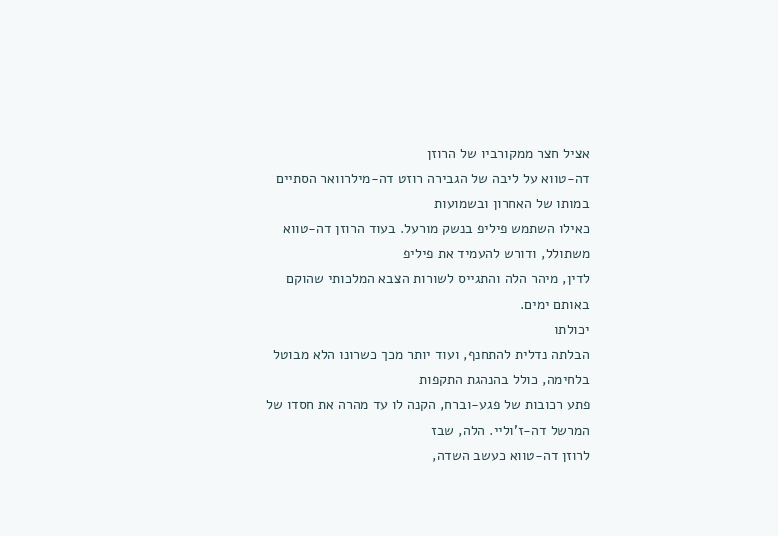אציל חצר ממקורביו של הרוזן
דה-טווא על ליבה של הגבירה רוזט דה-מילרוואר הסתיים במותו של האחרון ובשמועות
כאילו השתמש פיליפ בנשק מורעל. בעוד הרוזן דה-טווא משתולל, ודורש להעמיד את פיליפ
לדין, מיהר הלה והתגייס לשורות הצבא המלכותי שהוקם באותם ימים.
יכולתו
הבלתה נדלית להתחנף, ועוד יותר מכך כשרונו הלא מבוטל בלחימה, כולל בהנהגת התקפות
פתע רכובות של פגע-וברח, הקנה לו עד מהרה את חסדו של המרשל דה-ז'וליי. הלה, שבז
לרוזן דה-טווא כעשב השדה,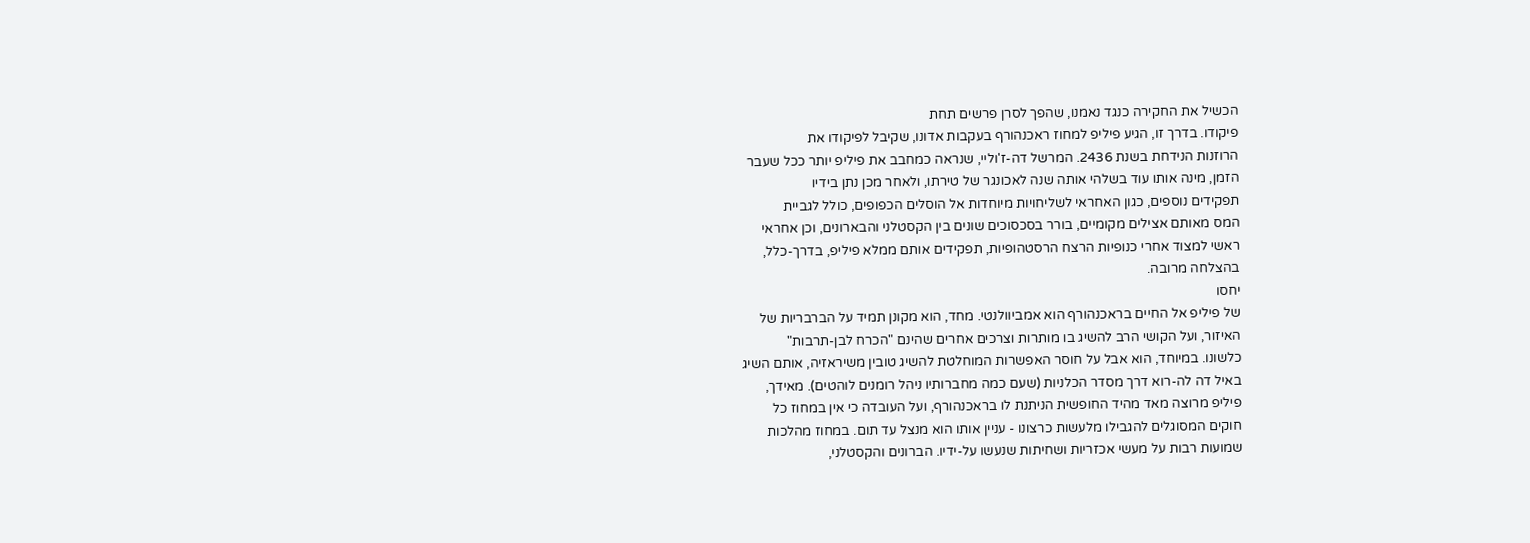הכשיל את החקירה כנגד נאמנו, שהפך לסרן פרשים תחת
פיקודו. בדרך זו, הגיע פיליפ למחוז ראכנהורף בעקבות אדונו, שקיבל לפיקודו את
הרוזנות הנידחת בשנת 2436. המרשל דה-ז'וליי, שנראה כמחבב את פיליפ יותר ככל שעבר
הזמן, מינה אותו עוד בשלהי אותה שנה לאכונגר של טירתו, ולאחר מכן נתן בידיו
תפקידים נוספים, כגון האחראי לשליחויות מיוחדות אל הוסלים הכפופים, כולל לגביית
המס מאותם אצילים מקומיים, בורר בסכסוכים שונים בין הקסטלני והבארונים, וכן אחראי
ראשי למצוד אחרי כנופיות הרצח הרסטהופיות, תפקידים אותם ממלא פיליפ, בדרך-כלל,
בהצלחה מרובה.
יחסו
של פיליפ אל החיים בראכנהורף הוא אמביוולנטי. מחד, הוא מקונן תמיד על הברבריות של
האיזור, ועל הקושי הרב להשיג בו מותרות וצרכים אחרים שהינם "הכרח לבן-תרבות"
כלשונו. במיוחד, הוא אבל על חוסר האפשרות המוחלטת להשיג טובין משיראזיה, אותם השיג
באיל דה לה-רוא דרך מסדר הכלניות (שעם כמה מחברותיו ניהל רומנים לוהטים). מאידך,
פיליפ מרוצה מאד מהיד החופשית הניתנת לו בראכנהורף, ועל העובדה כי אין במחוז כל
חוקים המסוגלים להגבילו מלעשות כרצונו - עניין אותו הוא מנצל עד תום. במחוז מהלכות
שמועות רבות על מעשי אכזריות ושחיתות שנעשו על-ידיו. הברונים והקסטלני,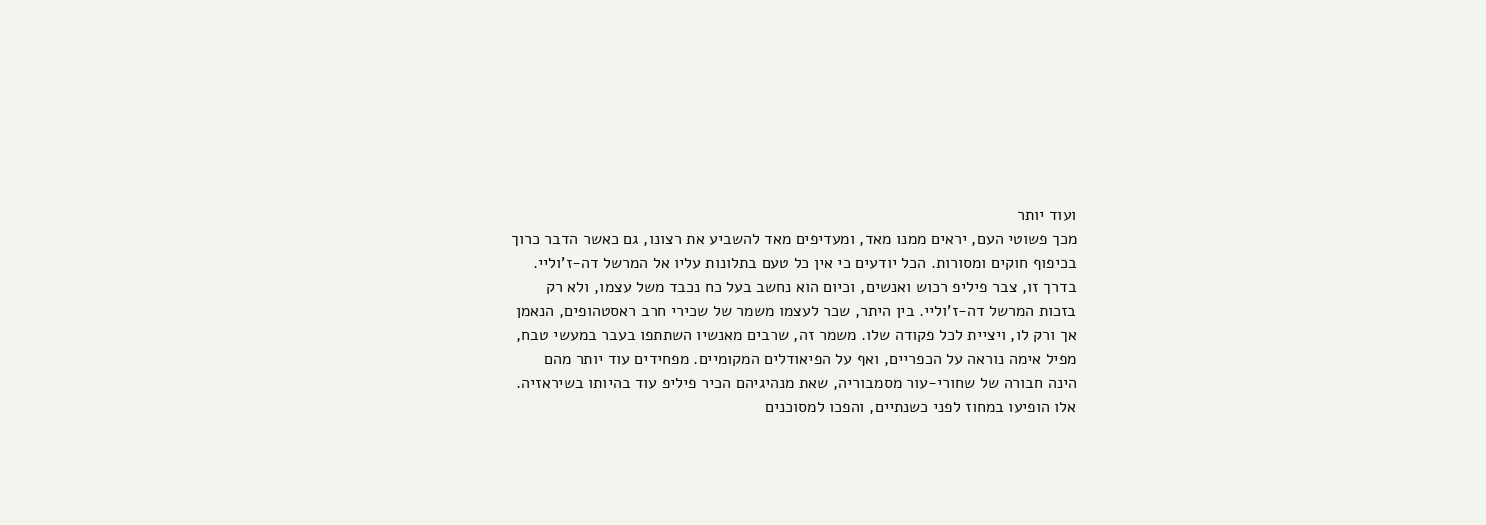ועוד יותר
מכך פשוטי העם, יראים ממנו מאד, ומעדיפים מאד להשביע את רצונו, גם כאשר הדבר כרוך
בכיפוף חוקים ומסורות. הכל יודעים כי אין כל טעם בתלונות עליו אל המרשל דה-ז'וליי.
בדרך זו, צבר פיליפ רכוש ואנשים, וכיום הוא נחשב בעל כח נכבד משל עצמו, ולא רק
בזכות המרשל דה-ז'וליי. בין היתר, שכר לעצמו משמר של שכירי חרב ראסטהופים, הנאמן
אך ורק לו, ויציית לכל פקודה שלו. משמר זה, שרבים מאנשיו השתתפו בעבר במעשי טבח,
מפיל אימה נוראה על הכפריים, ואף על הפיאודלים המקומיים. מפחידים עוד יותר מהם
הינה חבורה של שחורי-עור מסמבוריה, שאת מנהיגיהם הכיר פיליפ עוד בהיותו בשיראזיה.
אלו הופיעו במחוז לפני כשנתיים, והפכו למסוכנים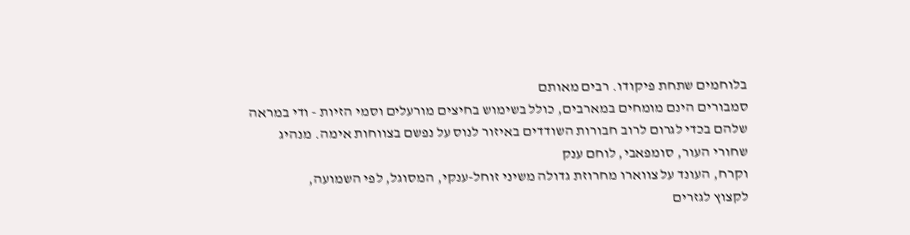בלוחמים שתחת פיקודו. רבים מאותם
סמבורים הינם מומחים במארבים, כולל בשימוש בחיצים מורעלים וסמי הזיות - ודי במראה
שלהם בכדי לגרום לרוב חבורות השודדים באיזור לנוס על נפשם בצווחות אימה. מנהיג
שחורי העור, סומפאבי, לוחם ענק
וקרח, העונד על צווארו מחרוזת גדולה משיני זוחל-ענקי, המסוגל, לפי השמועה,
לקצוץ לגזרים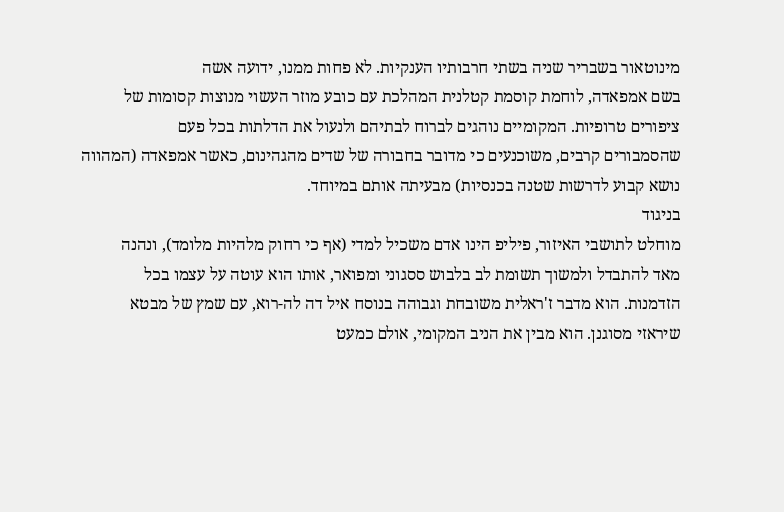מינוטאור בשבריר שניה בשתי חרבותיו הענקיות. לא פחות ממנו, ידועה אשה
בשם אמפאדה, לוחמת קוסמת קטלנית המהלכת עם כובע מוזר העשוי מנוצות קסומות של
ציפורים טרופיות. המקומיים נוהגים לברוח לבתיהם ולנעול את הדלתות בכל פעם
שהסמבורים קרבים, משוכנעים כי מדובר בחבורה של שדים מהגהינום, כאשר אמפאדה (המהווה
נושא קבוע לדרשות שטנה בכנסיות) מבעיתה אותם במיוחד.
בניגוד
מוחלט לתושבי האיזור, פיליפ הינו אדם משכיל למדי (אף כי רחוק מלהיות מלומד), ונהנה
מאד להתבדל ולמשוך תשומת לב בלבוש ססגוני ומפואר, אותו הוא עוטה על עצמו בכל
הזדמנות. הוא מדבר ז'ראלית משובחת וגבוהה בנוסח איל דה לה-רוא, עם שמץ של מבטא
שיראזי מסוגנן. הוא מבין את הניב המקומי, אולם כמעט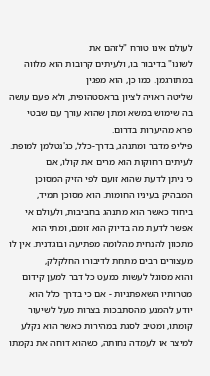לעולם אינו טורח "לזהם את
לשונו" בדיבור בו, ולעיתים קרובות הוא מלווה במתורגמן. כמו כן, הוא מפגין
שליטה ראויה לציון בראסטהופית, ולא פעם עושה בה שימוש במשא ומתן שהוא עורך עם שבטי
פרא מהיערות בדרום.
פיליפ מדבר ומתנהג, בדרך-כלל, כג'נטלמן למופת. לעיתים רחוקות הוא מרים את קולו, אם
כי ניתן לדעת שהוא זועם לפי הזיק המסוכן המבהיק בעיניו החומות. הוא מסוכן תמיד,
ביחוד כאשר הוא מתנהג בחביבות, ולעולם אי אפשר לדעת מה בדיוק הוא זומם, ומתי הוא
מתכוון להנחית מהלומה מפתיעה ובוגדנית. אין לו מעצורים רבים מתחת לדיבורו החלקלק,
והוא מסוגל לעשות כמעט כל דבר למען קידום מטרותיו השאפתניות - אם כי בדרך כלל הוא
יודע להמנע מהסתבכות בצרות מעל לשיעור קומתו, ומטיב לסגת במהירות כאשר הוא נקלע
למיצר או לעמדה נחותה, כשהוא דוחה את נקמתו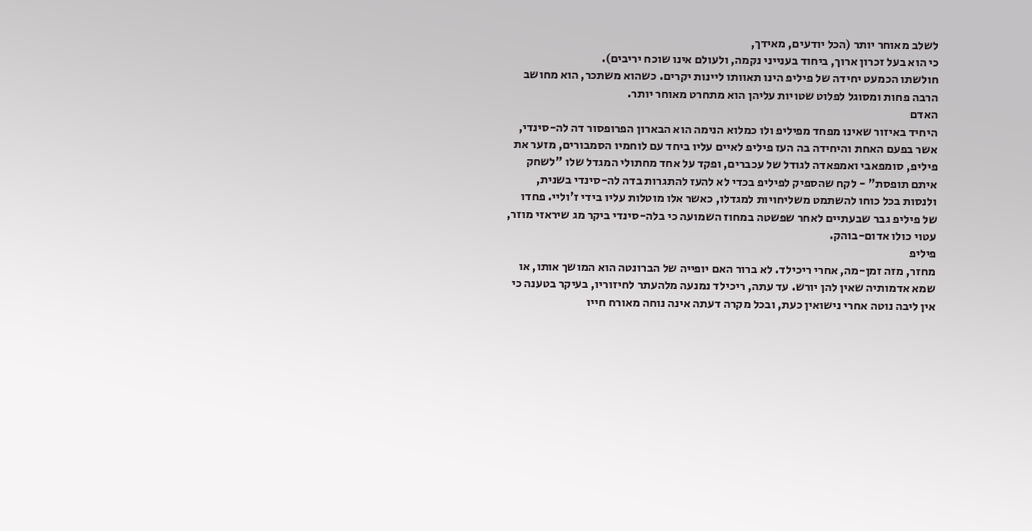לשלב מאוחר יותר (הכל יודעים, מאידך,
כי הוא בעל זכרון ארוך, ביחוד בענייני נקמה, ולעולם אינו שוכח יריבים).
חולשתו הכמעט יחידה של פיליפ הינו תאוותו ליינות יקרים. כשהוא משתכר, הוא מחושב
הרבה פחות ומסוגל לפלוט שטויות עליהן הוא מתחרט מאוחר יותר.
האדם
היחיד באיזור שאינו מפחד מפיליפ ולו כמלוא הנימה הוא הבארון הפרופסור דה לה-סינדי,
אשר בפעם האחת והיחידה בה העז פיליפ לאיים עליו ביחד עם לוחמיו הסמבורים, מזער את
פיליפ, סומפאבי ואמפאדה לגודל של עכברים, ופקד על אחד מחתולי המגדל שלו "לשחק
איתם תופסת" - לקח שהספיק לפיליפ בכדי לא להעז להתגרות בדה לה-סינדי בשנית,
ולנסות בכל כוחו להשתמט משליחויות למגדלו, כאשר אלו מוטלות עליו בידי ז'וליי. פחדו
של פיליפ גבר שבעתיים לאחר שפשטה במחוז השמועה כי בלה-סינדי ביקר מג שיראזי מוזר,
עטוי כולו אדום-בוהק.
פיליפ
מחזר, מזה זמן-מה, אחרי ריכילד. לא ברור האם יופייה של הברונטה הוא המושך אותו, או
שמא אדמותיה שאין להן יורש. עד עתה, ריכילד נמנעה מלהעתר לחיזוריו, בעיקר בטענה כי
אין ליבה נוטה אחרי נישואין כעת, ובכל מקרה דעתה אינה נוחה מאורח חייו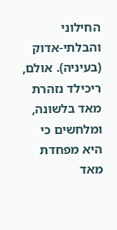החילוני
והבלתי-אדוק (בעיניה). אולם, ריכילד נזהרת מאד בלשונה, ומלחשים כי היא מפחדת מאד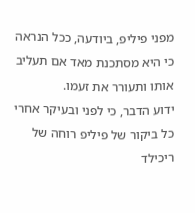מפני פיליפ, ביודעה, ככל הנראה כי היא מסתכנת מאד אם תעליב אותו ותעורר את זעמו.
ידוע הדבר, כי לפני ובעיקר אחרי כל ביקור של פיליפ רוחה של ריכילד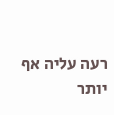רעה עליה אף
יותר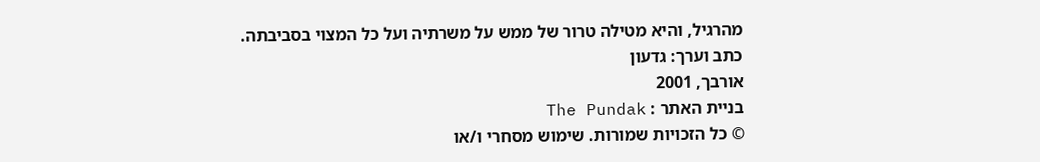מהרגיל, והיא מטילה טרור של ממש על משרתיה ועל כל המצוי בסביבתה.
כתב וערך: גדעון
אורבך, 2001
בניית האתר : The Pundak
© כל הזכויות שמורות. שימוש מסחרי ו/או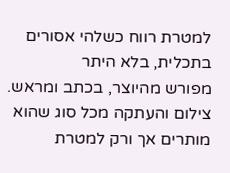למטרת רווח כשלהי אסורים בתכלית, בלא היתר
מפורש מהיוצר, בכתב ומראש. צילום והעתקה מכל סוג שהוא מותרים אך ורק למטרת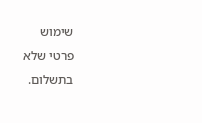שימוש
פרטי שלא בתשלום.